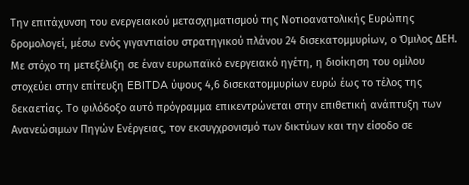Την επιτάχυνση του ενεργειακού μετασχηματισμού της Νοτιοανατολικής Ευρώπης δρομολογεί, μέσω ενός γιγαντιαίου στρατηγικού πλάνου 24 δισεκατομμυρίων, ο Όμιλος ΔΕΗ. Με στόχο τη μετεξέλιξη σε έναν ευρωπαϊκό ενεργειακό ηγέτη, η διοίκηση του ομίλου στοχεύει στην επίτευξη EBITDA ύψους 4,6 δισεκατομμυρίων ευρώ έως το τέλος της δεκαετίας. Το φιλόδοξο αυτό πρόγραμμα επικεντρώνεται στην επιθετική ανάπτυξη των Ανανεώσιμων Πηγών Ενέργειας, τον εκσυγχρονισμό των δικτύων και την είσοδο σε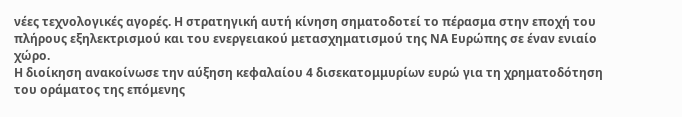νέες τεχνολογικές αγορές. Η στρατηγική αυτή κίνηση σηματοδοτεί το πέρασμα στην εποχή του πλήρους εξηλεκτρισμού και του ενεργειακού μετασχηματισμού της ΝΑ Ευρώπης σε έναν ενιαίο χώρο.
Η διοίκηση ανακοίνωσε την αύξηση κεφαλαίου 4 δισεκατομμυρίων ευρώ για τη χρηματοδότηση του οράματος της επόμενης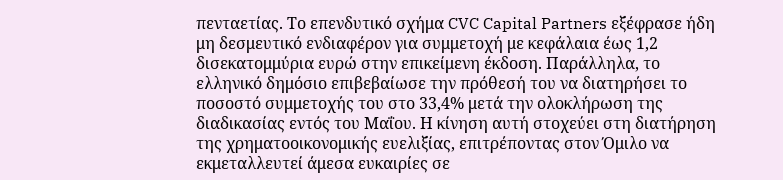πενταετίας. Το επενδυτικό σχήμα CVC Capital Partners εξέφρασε ήδη μη δεσμευτικό ενδιαφέρον για συμμετοχή με κεφάλαια έως 1,2 δισεκατομμύρια ευρώ στην επικείμενη έκδοση. Παράλληλα, το ελληνικό δημόσιο επιβεβαίωσε την πρόθεσή του να διατηρήσει το ποσοστό συμμετοχής του στο 33,4% μετά την ολοκλήρωση της διαδικασίας εντός του Μαΐου. Η κίνηση αυτή στοχεύει στη διατήρηση της χρηματοοικονομικής ευελιξίας, επιτρέποντας στον Όμιλο να εκμεταλλευτεί άμεσα ευκαιρίες σε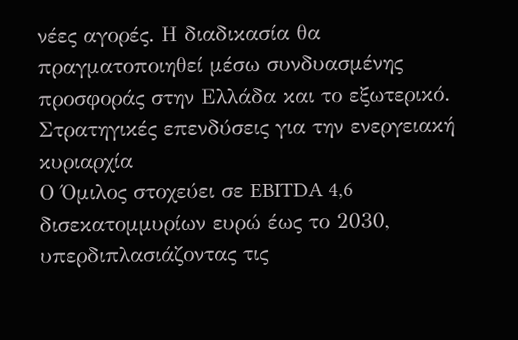νέες αγορές. Η διαδικασία θα πραγματοποιηθεί μέσω συνδυασμένης προσφοράς στην Ελλάδα και το εξωτερικό.
Στρατηγικές επενδύσεις για την ενεργειακή κυριαρχία
Ο Όμιλος στοχεύει σε EBITDA 4,6 δισεκατομμυρίων ευρώ έως το 2030, υπερδιπλασιάζοντας τις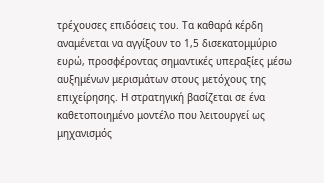τρέχουσες επιδόσεις του. Τα καθαρά κέρδη αναμένεται να αγγίξουν το 1,5 δισεκατομμύριο ευρώ, προσφέροντας σημαντικές υπεραξίες μέσω αυξημένων μερισμάτων στους μετόχους της επιχείρησης. Η στρατηγική βασίζεται σε ένα καθετοποιημένο μοντέλο που λειτουργεί ως μηχανισμός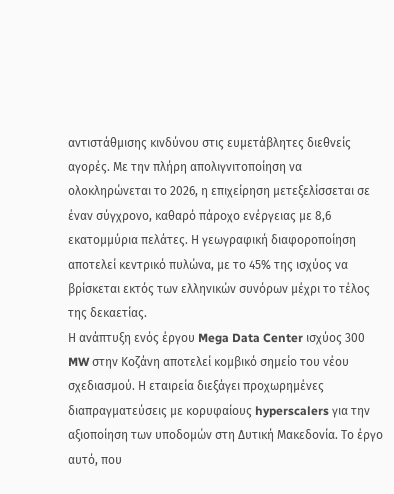αντιστάθμισης κινδύνου στις ευμετάβλητες διεθνείς αγορές. Με την πλήρη απολιγνιτοποίηση να ολοκληρώνεται το 2026, η επιχείρηση μετεξελίσσεται σε έναν σύγχρονο, καθαρό πάροχο ενέργειας με 8,6 εκατομμύρια πελάτες. Η γεωγραφική διαφοροποίηση αποτελεί κεντρικό πυλώνα, με το 45% της ισχύος να βρίσκεται εκτός των ελληνικών συνόρων μέχρι το τέλος της δεκαετίας.
Η ανάπτυξη ενός έργου Mega Data Center ισχύος 300 MW στην Κοζάνη αποτελεί κομβικό σημείο του νέου σχεδιασμού. Η εταιρεία διεξάγει προχωρημένες διαπραγματεύσεις με κορυφαίους hyperscalers για την αξιοποίηση των υποδομών στη Δυτική Μακεδονία. Το έργο αυτό, που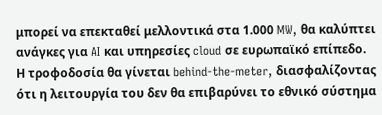μπορεί να επεκταθεί μελλοντικά στα 1.000 MW, θα καλύπτει ανάγκες για AI και υπηρεσίες cloud σε ευρωπαϊκό επίπεδο. Η τροφοδοσία θα γίνεται behind-the-meter, διασφαλίζοντας ότι η λειτουργία του δεν θα επιβαρύνει το εθνικό σύστημα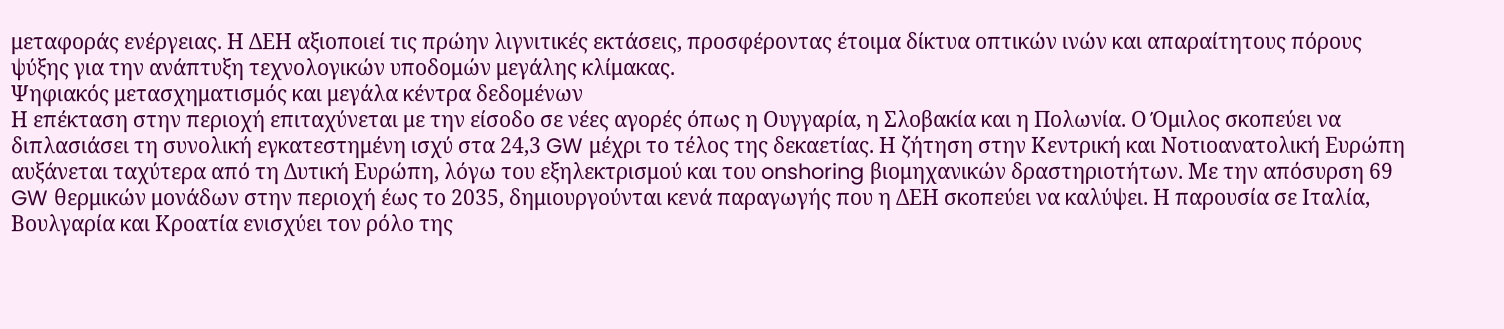μεταφοράς ενέργειας. Η ΔΕΗ αξιοποιεί τις πρώην λιγνιτικές εκτάσεις, προσφέροντας έτοιμα δίκτυα οπτικών ινών και απαραίτητους πόρους ψύξης για την ανάπτυξη τεχνολογικών υποδομών μεγάλης κλίμακας.
Ψηφιακός μετασχηματισμός και μεγάλα κέντρα δεδομένων
Η επέκταση στην περιοχή επιταχύνεται με την είσοδο σε νέες αγορές όπως η Ουγγαρία, η Σλοβακία και η Πολωνία. Ο Όμιλος σκοπεύει να διπλασιάσει τη συνολική εγκατεστημένη ισχύ στα 24,3 GW μέχρι το τέλος της δεκαετίας. Η ζήτηση στην Κεντρική και Νοτιοανατολική Ευρώπη αυξάνεται ταχύτερα από τη Δυτική Ευρώπη, λόγω του εξηλεκτρισμού και του onshoring βιομηχανικών δραστηριοτήτων. Με την απόσυρση 69 GW θερμικών μονάδων στην περιοχή έως το 2035, δημιουργούνται κενά παραγωγής που η ΔΕΗ σκοπεύει να καλύψει. Η παρουσία σε Ιταλία, Βουλγαρία και Κροατία ενισχύει τον ρόλο της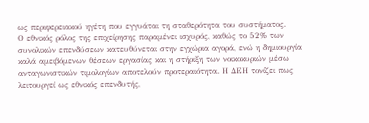ως περιφερειακού ηγέτη που εγγυάται τη σταθερότητα του συστήματος.
Ο εθνικός ρόλος της επιχείρησης παραμένει ισχυρός, καθώς το 52% των συνολικών επενδύσεων κατευθύνεται στην εγχώρια αγορά, ενώ η δημιουργία καλά αμειβόμενων θέσεων εργασίας και η στήριξη των νοικοκυριών μέσω ανταγωνιστικών τιμολογίων αποτελούν προτεραιότητα. Η ΔΕΗ τονίζει πως λειτουργεί ως εθνικός επενδυτής,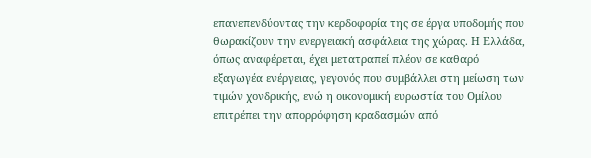επανεπενδύοντας την κερδοφορία της σε έργα υποδομής που θωρακίζουν την ενεργειακή ασφάλεια της χώρας. Η Ελλάδα, όπως αναφέρεται, έχει μετατραπεί πλέον σε καθαρό εξαγωγέα ενέργειας, γεγονός που συμβάλλει στη μείωση των τιμών χονδρικής, ενώ η οικονομική ευρωστία του Ομίλου επιτρέπει την απορρόφηση κραδασμών από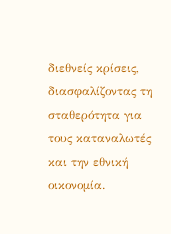διεθνείς κρίσεις, διασφαλίζοντας τη σταθερότητα για τους καταναλωτές και την εθνική οικονομία.